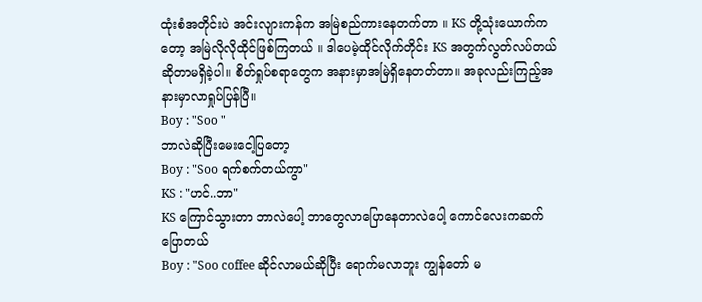ထုံးစံအတိုင်းပဲ အင်းလျားကန်က အမြဲစည်ကားနေတက်တာ ။ KS တို့သုံးယောက်ကတော့ အမြဲလိုလိုထိုင်ဖြစ်ကြတယ် ။ ဒါပေမဲ့ထိုင်လိုက်တိုင်း KS အတွက်လွတ်လပ်တယ်ဆိုတာမရှိခဲ့ပါ။ စိတ်ရှုပ်စရာတွေက အနားမှာအမြဲရှိနေတတ်တာ။ အခုလည်းကြည့်အနားမှာလာရှုပ်ပြန်ပြီ။
Boy : "Soo "
ဘာလဲဆိုပြီးမေးငေါ့ပြတော့
Boy : "Soo ရက်စက်တယ်ကွာ"
KS : "ဟင်..ဘာ"
KS ကြောင်သွားတာ ဘာလဲပေါ့ ဘာတွေလာပြောနေတာလဲပေါ့ ကောင်လေးကဆက်ပြောတယ်
Boy : "Soo coffee ဆိုင်လာမယ်ဆိုပြီး ရောက်မလာဘူး ကျွန်တော် မ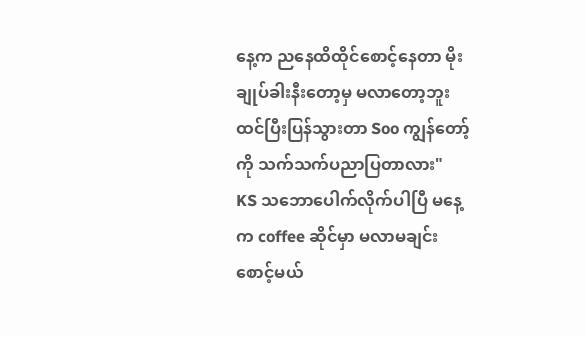နေ့က ညနေထိထိုင်စောင့်နေတာ မိုးချုပ်ခါးနီးတော့မှ မလာတော့ဘူးထင်ပြီးပြန်သွားတာ Soo ကျွန်တော့်ကို သက်သက်ပညာပြတာလား"
KS သဘောပေါက်လိုက်ပါပြီ မနေ့က coffee ဆိုင်မှာ မလာမချင်းစောင့်မယ်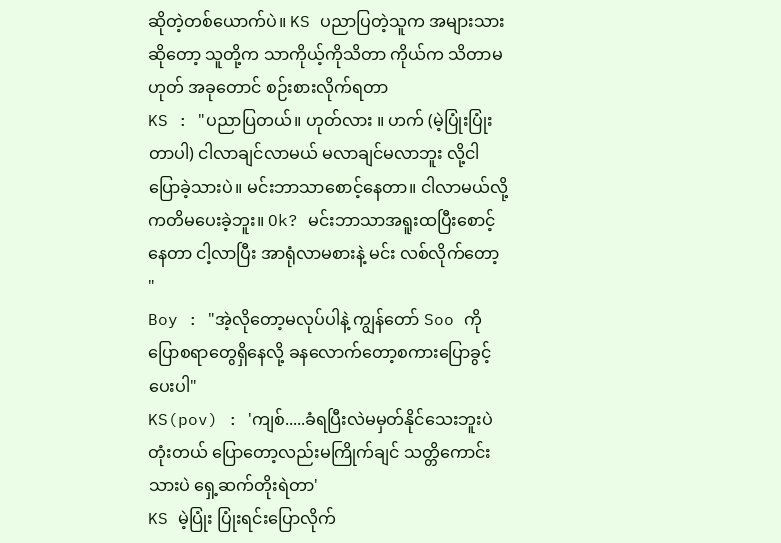ဆိုတဲ့တစ်ယောက်ပဲ။ KS ပညာပြတဲ့သူက အများသားဆိုတော့ သူတို့က သာကိုယ့်ကိုသိတာ ကိုယ်က သိတာမဟုတ် အခုတောင် စဉ်းစားလိုက်ရတာ
KS : "ပညာပြတယ်။ ဟုတ်လား ။ ဟက် (မဲ့ပြုံးပြုံးတာပါ) ငါလာချင်လာမယ် မလာချင်မလာဘူး လို့ငါပြောခဲ့သားပဲ။ မင်းဘာသာစောင့်နေတာ။ ငါလာမယ်လို့ကတိမပေးခဲ့ဘူး။ Ok? မင်းဘာသာအရူးထပြီးစောင့်နေတာ ငါ့လာပြီး အာရုံလာမစားနဲ့ မင်း လစ်လိုက်တော့ "
Boy : "အဲ့လိုတော့မလုပ်ပါနဲ့ ကျွန်တော် Soo ကိုပြောစရာတွေရှိနေလို့ ခနလောက်တော့စကားပြောခွင့်ပေးပါ"
KS(pov) : 'ကျစ်.....ခံရပြီးလဲမမှတ်နိုင်သေးဘူးပဲ တုံးတယ် ပြောတော့လည်းမကြိုက်ချင် သတ္တိကောင်းသားပဲ ရှေ့ဆက်တိုးရဲတာ'
KS မဲ့ပြုံး ပြုံးရင်းပြောလိုက်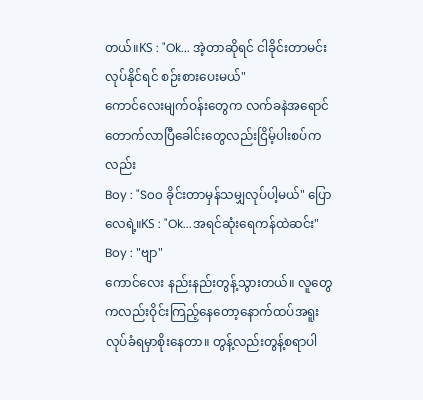တယ်။KS : "Ok... အဲ့တာဆိုရင် ငါခိုင်းတာမင်းလုပ်နိုင်ရင် စဉ်းစားပေးမယ်"
ကောင်လေးမျက်ဝန်းတွေက လက်ခနဲအရောင်တောက်လာပြီခေါင်းတွေလည်းငြိမ့်ပါးစပ်ကလည်း
Boy : "Soo ခိုင်းတာမှန်သမျှလုပ်ပါ့မယ်" ပြောလေရဲ့။KS : "Ok...အရင်ဆုံးရေကန်ထဲဆင်း"
Boy : "ဗျာ"
ကောင်လေး နည်းနည်းတွန့်သွားတယ်။ လူတွေကလည်းဝိုင်းကြည့်နေတော့နောက်ထပ်အရူးလုပ်ခံရမှာစိုးနေတာ။ တွန့်လည်းတွန့်စရာပါ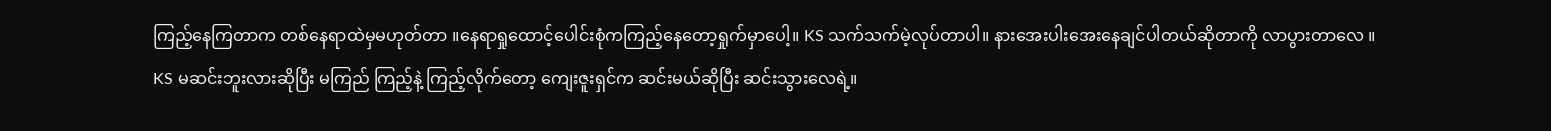ကြည့်နေကြတာက တစ်နေရာထဲမှမဟုတ်တာ ။နေရာရှုထောင့်ပေါင်းစုံကကြည့်နေတော့ရှုက်မှာပေါ့။ KS သက်သက်မဲ့လုပ်တာပါ။ နားအေးပါးအေးနေချင်ပါတယ်ဆိုတာကို လာပွားတာလေ ။ KS မဆင်းဘူးလားဆိုပြီး မကြည် ကြည့်နဲ့ ကြည့်လိုက်တော့ ကျေးဇူးရှင်က ဆင်းမယ်ဆိုပြီး ဆင်းသွားလေရဲ့။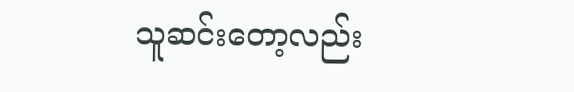သူဆင်းတော့လည်း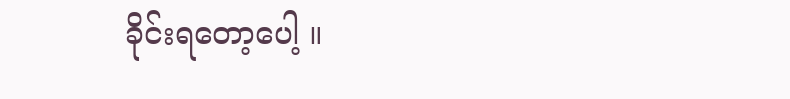ခိုင်းရတော့ပေါ့ ။